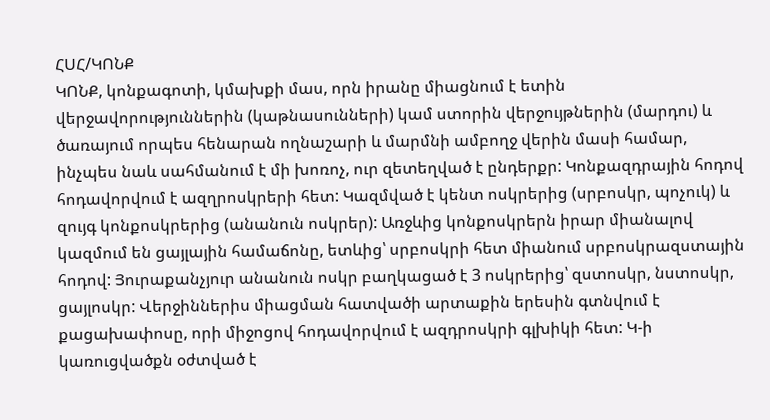ՀՍՀ/ԿՈՆՔ
ԿՈՆՔ, կոնքագոտի, կմախքի մաս, որն իրանը միացնում է ետին վերջավորություններին (կաթնասունների) կամ ստորին վերջույթներին (մարդու) և ծառայում որպես հենարան ողնաշարի և մարմնի ամբողջ վերին մասի համար, ինչպես նաև սահմանում է մի խոռոչ, ուր զետեղված է ընդերքր: Կոնքազդրային հոդով հոդավորվում է ազղրոսկրերի հետ: Կազմված է կենտ ոսկրերից (սրբոսկր, պոչուկ) և զույգ կոնքոսկրերից (անանուն ոսկրեր): Առջևից կոնքոսկրերն իրար միանալով կազմում են ցայլային համաճոնը, ետևից՝ սրբոսկրի հետ միանում սրբոսկրազստային հոդով: Յուրաքանչյուր անանուն ոսկր բաղկացած է 3 ոսկրերից՝ զստոսկր, նստոսկր, ցայլոսկր: Վերջիններիս միացման հատվածի արտաքին երեսին գտնվում է քացախափոսը, որի միջոցով հոդավորվում է ազդրոսկրի գլխիկի հետ: Կ-ի կառուցվածքն օժտված է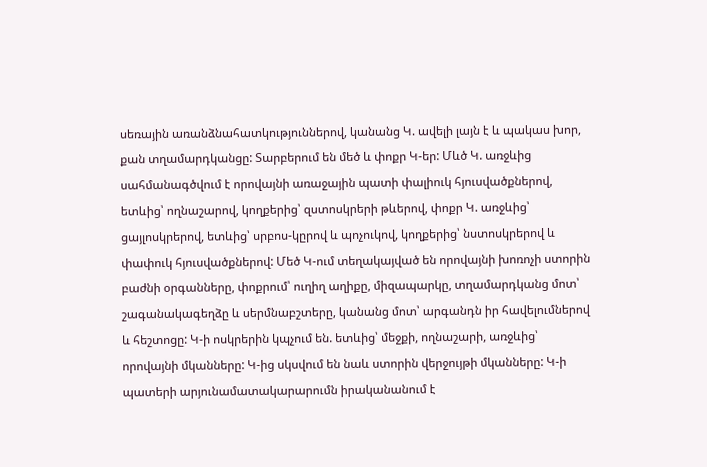սեռային առանձնահատկություններով, կանանց Կ. ավելի լայն է և պակաս խոր, քան տղամարդկանցը: Տարբերում են մեծ և փոքր Կ-եր: Մևծ Կ. առջևից սահմանագծվում է որովայնի առաջային պատի փալիուկ հյուսվածքներով, ետևից՝ ողնաշարով, կողքերից՝ զստոսկրերի թևերով, փոքր Կ. առջևից՝ ցայլոսկրերով, ետևից՝ սրբոս-կըրով և պոչուկով, կողքերից՝ նստոսկրերով և փափուկ հյուսվածքներով: Մեծ Կ-ում տեղակայված են որովայնի խոռոչի ստորին բաժնի օրգանները, փոքրում՝ ուղիղ աղիքը, միզապարկը, տղամարդկանց մոտ՝ շագանակագեղձը և սերմնաբշտերը, կանանց մոտ՝ արգանդն իր հավելումներով և հեշտոցը: Կ-ի ոսկրերին կպչում են. ետևից՝ մեջքի, ողնաշարի, առջևից՝ որովայնի մկանները: Կ-ից սկսվում են նաև ստորին վերջույթի մկանները: Կ-ի պատերի արյունամատակարարումն իրականանում է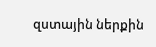զստային ներքին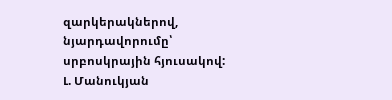զարկերակներով, նյարդավորումը՝ սրբոսկրային հյուսակով:
Լ. Մանուկյան